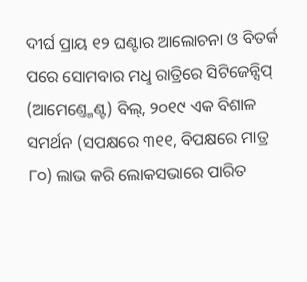ଦୀର୍ଘ ପ୍ରାୟ ୧୨ ଘଣ୍ଟାର ଆଲୋଚନା ଓ ବିତର୍କ ପରେ ସୋମବାର ମଧୢ ରାତ୍ରିରେ ସିଟିଜେନ୍ସିପ୍ (ଆମେଣ୍ତ୍ମେଣ୍ଟ) ବିଲ୍, ୨୦୧୯ ଏକ ବିଶାଳ ସମର୍ଥନ (ସପକ୍ଷରେ ୩୧୧, ବିପକ୍ଷରେ ମାତ୍ର ୮୦) ଲାଭ କରି ଲୋକସଭାରେ ପାରିତ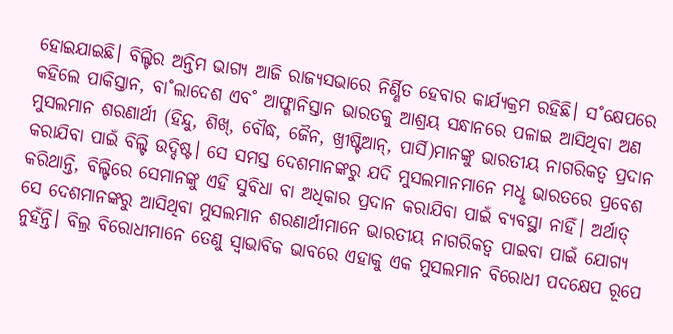ହୋଇଯାଇଛି। ବିଲ୍ଟିର ଅନ୍ତିମ ଭାଗ୍ୟ ଆଜି ରାଜ୍ୟସଭାରେ ନିର୍ଣ୍ଣିତ ହେବାର କାର୍ଯ୍ୟକ୍ରମ ରହିଛି। ସ˚କ୍ଷେପରେ କହିଲେ ପାକିସ୍ତାନ, ବା˚ଲାଦେଶ ଏବ˚ ଆଫ୍ଗାନିସ୍ତାନ ଭାରତକୁ ଆଶ୍ରୟ ସନ୍ଧାନରେ ପଳାଇ ଆସିଥିବା ଅଣ ମୁସଲମାନ ଶରଣାର୍ଥୀ (ହିନ୍ଦୁ, ଶିଖ୍, ବୌଦ୍ଧ, ଜୈନ, ଖ୍ରୀଷ୍ଟିଆନ୍, ପାର୍ସି)ମାନଙ୍କୁ ଭାରତୀୟ ନାଗରିକତ୍ବ ପ୍ରଦାନ କରାଯିବା ପାଇଁ ବିଲ୍ଟି ଉଦ୍ଦିଷ୍ଟ। ସେ ସମସ୍ତ ଦେଶମାନଙ୍କରୁ ଯଦି ମୁସଲମାନମାନେ ମଧୢ ଭାରତରେ ପ୍ରବେଶ କରିଥାନ୍ତି, ବିଲ୍ଟିରେ ସେମାନଙ୍କୁ ଏହି ସୁବିଧା ବା ଅଧିକାର ପ୍ରଦାନ କରାଯିବା ପାଇଁ ବ୍ୟବସ୍ଥା ନାହିଁ। ଅର୍ଥାତ୍ ସେ ଦେଶମାନଙ୍କରୁ ଆସିଥିବା ମୁସଲମାନ ଶରଣାର୍ଥୀମାନେ ଭାରତୀୟ ନାଗରିକତ୍ବ ପାଇବା ପାଇଁ ଯୋଗ୍ୟ ନୁହଁନ୍ତି। ବିଲ୍ର ବିରୋଧୀମାନେ ତେଣୁ ସ୍ବାଭାବିକ ଭାବରେ ଏହାକୁ ଏକ ମୁସଲମାନ ବିରୋଧୀ ପଦକ୍ଷେପ ରୂପେ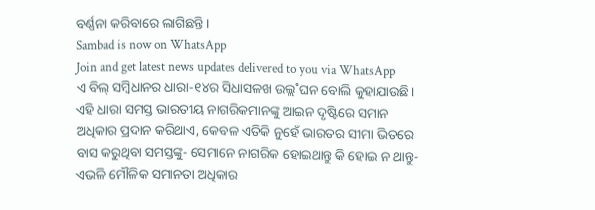ବର୍ଣ୍ଣନା କରିବାରେ ଲାଗିଛନ୍ତି।
Sambad is now on WhatsApp
Join and get latest news updates delivered to you via WhatsApp
ଏ ବିଲ୍ ସମ୍ବିଧାନର ଧାରା-୧୪ର ସିଧାସଳଖ ଉଲ୍ଲ˚ଘନ ବୋଲି କୁହାଯାଉଛି। ଏହି ଧାରା ସମସ୍ତ ଭାରତୀୟ ନାଗରିକମାନଙ୍କୁ ଆଇନ ଦୃଷ୍ଟିରେ ସମାନ ଅଧିକାର ପ୍ରଦାନ କରିଥାଏ, କେବଳ ଏତିକି ନୁହେଁ ଭାରତର ସୀମା ଭିତରେ ବାସ କରୁଥିବା ସମସ୍ତଙ୍କୁ- ସେମାନେ ନାଗରିକ ହୋଇଥାନ୍ତୁ କି ହୋଇ ନ ଥାନ୍ତୁ- ଏଭଳି ମୌଳିକ ସମାନତା ଅଧିକାର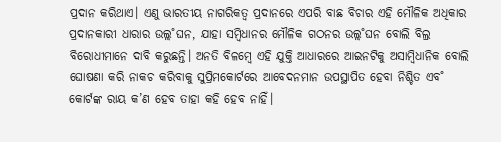ପ୍ରଦାନ କରିଥାଏ। ଏଣୁ ଭାରତୀୟ ନାଗରିକତ୍ବ ପ୍ରଦାନରେ ଏପରି ବାଛ ବିଚାର ଏହି ମୌଳିକ ଅଧିକାର ପ୍ରଦାନକାରୀ ଧାରାର ଉଲ୍ଲ˚ଘନ, ଯାହା ସମ୍ବିଧାନର ମୌଳିକ ଗଠନର ଉଲ୍ଲ˚ଘନ ବୋଲି ବିଲ୍ର ବିରୋଧୀମାନେ ଦାବି କରୁଛନ୍ତି। ଅନତି ବିଳମ୍ବେ ଏହି ଯୁକ୍ତି ଆଧାରରେ ଆଇନଟିକୁ ଅସାମ୍ବିଧାନିକ ବୋଲି ଘୋଷଣା କରି ନାକଚ କରିବାକୁ ସୁପ୍ରିମକୋର୍ଟରେ ଆବେଦନମାନ ଉପସ୍ଥାପିତ ହେବା ନିଶ୍ଚିତ ଏବ˚ କୋର୍ଟଙ୍କ ରାୟ କ’ଣ ହେବ ତାହା କହି ହେବ ନାହିଁ।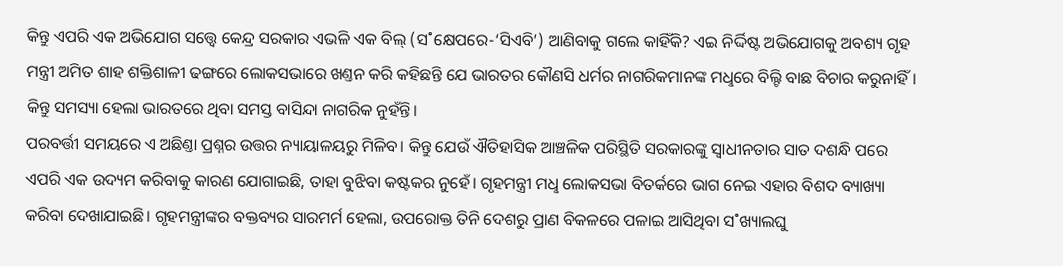କିନ୍ତୁ ଏପରି ଏକ ଅଭିଯୋଗ ସତ୍ତ୍ବେ କେନ୍ଦ୍ର ସରକାର ଏଭଳି ଏକ ବିଲ୍ (ସ˚କ୍ଷେପରେ-‘ସିଏବି’) ଆଣିବାକୁ ଗଲେ କାହିଁକି? ଏଇ ନିର୍ଦ୍ଦିଷ୍ଟ ଅଭିଯୋଗକୁ ଅବଶ୍ୟ ଗୃହ ମନ୍ତ୍ରୀ ଅମିତ ଶାହ ଶକ୍ତିଶାଳୀ ଢଙ୍ଗରେ ଲୋକସଭାରେ ଖଣ୍ତନ କରି କହିଛନ୍ତି ଯେ ଭାରତର କୌଣସି ଧର୍ମର ନାଗରିକମାନଙ୍କ ମଧୢରେ ବିଲ୍ଟି ବାଛ ବିଚାର କରୁନାହିଁ। କିନ୍ତୁ ସମସ୍ୟା ହେଲା ଭାରତରେ ଥିବା ସମସ୍ତ ବାସିନ୍ଦା ନାଗରିକ ନୁହଁନ୍ତି।
ପରବର୍ତ୍ତୀ ସମୟରେ ଏ ଅଛିଣ୍ତା ପ୍ରଶ୍ନର ଉତ୍ତର ନ୍ୟାୟାଳୟରୁ ମିଳିବ। କିନ୍ତୁ ଯେଉଁ ଐତିହାସିକ ଆଞ୍ଚଳିକ ପରିସ୍ଥିତି ସରକାରଙ୍କୁ ସ୍ବାଧୀନତାର ସାତ ଦଶନ୍ଧି ପରେ ଏପରି ଏକ ଉଦ୍ୟମ କରିବାକୁ କାରଣ ଯୋଗାଇଛି, ତାହା ବୁଝିବା କଷ୍ଟକର ନୁହେଁ। ଗୃହମନ୍ତ୍ରୀ ମଧୢ ଲୋକସଭା ବିତର୍କରେ ଭାଗ ନେଇ ଏହାର ବିଶଦ ବ୍ୟାଖ୍ୟା କରିବା ଦେଖାଯାଇଛି। ଗୃହମନ୍ତ୍ରୀଙ୍କର ବକ୍ତବ୍ୟର ସାରମର୍ମ ହେଲା, ଉପରୋକ୍ତ ତିନି ଦେଶରୁ ପ୍ରାଣ ବିକଳରେ ପଳାଇ ଆସିଥିବା ସ˚ଖ୍ୟାଲଘୁ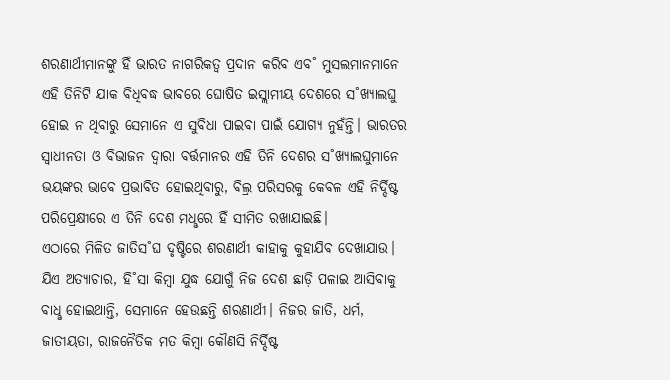ଶରଣାର୍ଥୀମାନଙ୍କୁ ହିଁ ଭାରତ ନାଗରିକତ୍ବ ପ୍ରଦାନ କରିବ ଏବ˚ ମୁସଲମାନମାନେ ଏହି ତିନିଟି ଯାକ ବିଧିବଦ୍ଧ ଭାବରେ ଘୋଷିତ ଇସ୍ଲାମୀୟ ଦେଶରେ ସ˚ଖ୍ୟାଲଘୁ ହୋଇ ନ ଥିବାରୁ ସେମାନେ ଏ ସୁବିଧା ପାଇବା ପାଇଁ ଯୋଗ୍ୟ ନୁହଁନ୍ତି। ଭାରତର ସ୍ବାଧୀନତା ଓ ବିଭାଜନ ଦ୍ବାରା ବର୍ତ୍ତମାନର ଏହି ତିନି ଦେଶର ସ˚ଖ୍ୟାଲଘୁମାନେ ଭୟଙ୍କର ଭାବେ ପ୍ରଭାବିତ ହୋଇଥିବାରୁ, ବିଲ୍ର ପରିସରକୁ କେବଳ ଏହି ନିର୍ଦ୍ଦିଷ୍ଟ ପରିପ୍ରେକ୍ଷୀରେ ଏ ତିନି ଦେଶ ମଧୢରେ ହିଁ ସୀମିତ ରଖାଯାଇଛି।
ଏଠାରେ ମିଳିତ ଜାତିସ˚ଘ ଦୃଷ୍ଟିରେ ଶରଣାର୍ଥୀ କାହାକୁ କୁହାଯିବ ଦେଖାଯାଉ। ଯିଏ ଅତ୍ୟାଚାର, ହି˚ସା କିମ୍ବା ଯୁଦ୍ଧ ଯୋଗୁଁ ନିଜ ଦେଶ ଛାଡ଼ି ପଳାଇ ଆସିବାକୁ ବାଧୢ ହୋଇଥାନ୍ତି, ସେମାନେ ହେଉଛନ୍ତି ଶରଣାର୍ଥୀ। ନିଜର ଜାତି, ଧର୍ମ, ଜାତୀୟତା, ରାଜନୈତିକ ମତ କିମ୍ବା କୌଣସି ନିର୍ଦ୍ଦିଷ୍ଟ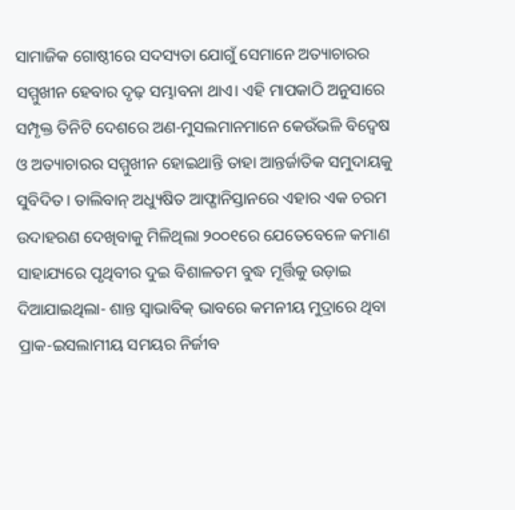ସାମାଜିକ ଗୋଷ୍ଠୀରେ ସଦସ୍ୟତା ଯୋଗୁଁ ସେମାନେ ଅତ୍ୟାଚାରର ସମ୍ମୁଖୀନ ହେବାର ଦୃଢ଼ ସମ୍ଭାବନା ଥାଏ। ଏହି ମାପକାଠି ଅନୁସାରେ ସମ୍ପୃକ୍ତ ତିନିଟି ଦେଶରେ ଅଣ-ମୁସଲମାନମାନେ କେଉଁଭଳି ବିଦ୍ବେଷ ଓ ଅତ୍ୟାଚାରର ସମ୍ମୁଖୀନ ହୋଇଥାନ୍ତି ତାହା ଆନ୍ତର୍ଜାତିକ ସମୁଦାୟକୁ ସୁବିଦିତ। ତାଲିବାନ୍ ଅଧ୍ୟୁଷିତ ଆଫ୍ଗାନିସ୍ତାନରେ ଏହାର ଏକ ଚରମ ଉଦାହରଣ ଦେଖିବାକୁ ମିଳିଥିଲା ୨୦୦୧ରେ ଯେତେବେଳେ କମାଣ ସାହାଯ୍ୟରେ ପୃଥିବୀର ଦୁଇ ବିଶାଳତମ ବୁଦ୍ଧ ମୂର୍ତ୍ତିକୁ ଉଡ଼ାଇ ଦିଆଯାଇଥିଲା- ଶାନ୍ତ ସ୍ବାଭାବିକ୍ ଭାବରେ କମନୀୟ ମୁଦ୍ରାରେ ଥିବା ପ୍ରାକ-ଇସଲାମୀୟ ସମୟର ନିର୍ଜୀବ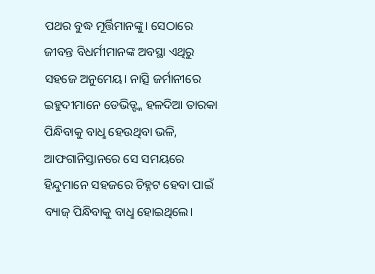ପଥର ବୁଦ୍ଧ ମୂର୍ତ୍ତିମାନଙ୍କୁ। ସେଠାରେ ଜୀବନ୍ତ ବିଧର୍ମୀମାନଙ୍କ ଅବସ୍ଥା ଏଥିରୁ ସହଜେ ଅନୁମେୟ। ନାତ୍ସି ଜର୍ମାନୀରେ ଇହୁଦୀମାନେ ଡେଭିଡ୍ଙ୍କ ହଳଦିଆ ତାରକା ପିନ୍ଧିବାକୁ ବାଧୢ ହେଉଥିବା ଭଳି, ଆଫଗାନିସ୍ତାନରେ ସେ ସମୟରେ ହିନ୍ଦୁମାନେ ସହଜରେ ଚିହ୍ନଟ ହେବା ପାଇଁ ବ୍ୟାଜ୍ ପିନ୍ଧିବାକୁ ବାଧୢ ହୋଇଥିଲେ।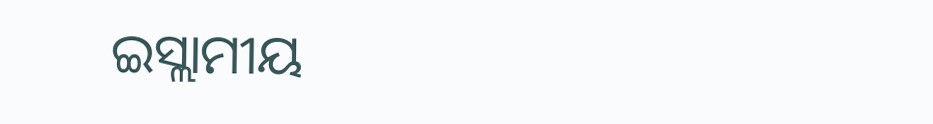ଇସ୍ଲାମୀୟ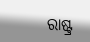ରାଷ୍ଟ୍ର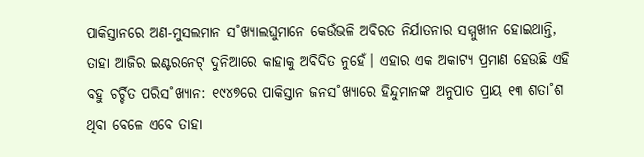ପାକିସ୍ତାନରେ ଅଣ-ମୁସଲମାନ ସ˚ଖ୍ୟାଲଘୁମାନେ କେଉଁଭଳି ଅବିରତ ନିର୍ଯାତନାର ସମ୍ମୁଖୀନ ହୋଇଥାନ୍ତି, ତାହା ଆଜିର ଇଣ୍ଟରନେଟ୍ ଦୁନିଆରେ କାହାକୁ ଅବିଦିତ ନୁହେଁ। ଏହାର ଏକ ଅକାଟ୍ୟ ପ୍ରମାଣ ହେଉଛି ଏହି ବହୁ ଚର୍ଚ୍ଚିତ ପରିସ˚ଖ୍ୟାନ: ୧୯୪୭ରେ ପାକିସ୍ତାନ ଜନସ˚ଖ୍ୟାରେ ହିନ୍ଦୁମାନଙ୍କ ଅନୁପାତ ପ୍ରାୟ ୧୩ ଶତା˚ଶ ଥିବା ବେଳେ ଏବେ ତାହା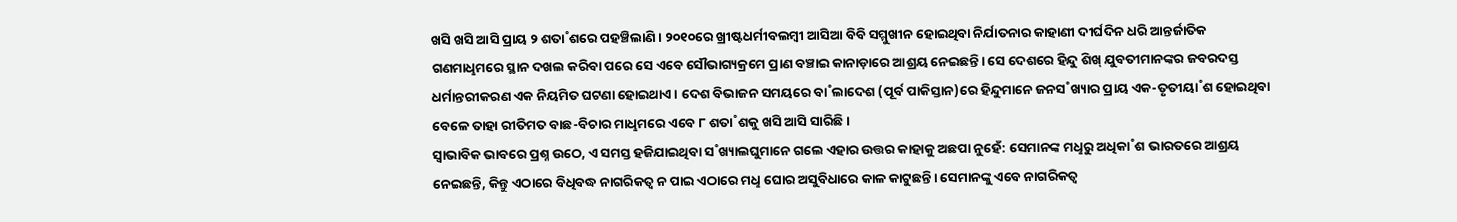ଖସି ଖସି ଆସି ପ୍ରାୟ ୨ ଶତା˚ଶରେ ପହଞ୍ଚିଲାଣି। ୨୦୧୦ରେ ଖ୍ରୀଷ୍ଟଧର୍ମୀବଲମ୍ବୀ ଆସିଆ ବିବି ସମ୍ମୁଖୀନ ହୋଇଥିବା ନିର୍ଯାତନାର କାହାଣୀ ଦୀର୍ଘଦିନ ଧରି ଆନ୍ତର୍ଜାତିକ ଗଣମାଧୢମରେ ସ୍ଥାନ ଦଖଲ କରିବା ପରେ ସେ ଏବେ ସୌଭାଗ୍ୟକ୍ରମେ ପ୍ରାଣ ବଞ୍ଚାଇ କାନାଡ଼ାରେ ଆଶ୍ରୟ ନେଇଛନ୍ତି। ସେ ଦେଶରେ ହିନ୍ଦୁ ଶିଖ୍ ଯୁବତୀମାନଙ୍କର ଜବରଦସ୍ତ ଧର୍ମାନ୍ତରୀକରଣ ଏକ ନିୟମିତ ଘଟଣା ହୋଇଥାଏ। ଦେଶ ବିଭାଜନ ସମୟରେ ବା˚ଲାଦେଶ (ପୂର୍ବ ପାକିସ୍ତାନ)ରେ ହିନ୍ଦୁମାନେ ଜନସ˚ଖ୍ୟାର ପ୍ରାୟ ଏକ-ତୃତୀୟା˚ଶ ହୋଇଥିବା ବେଳେ ତାହା ରୀତିମତ ବାଛ-ବିଚାର ମାଧୢମରେ ଏବେ ୮ ଶତା˚ଶକୁ ଖସି ଆସି ସାରିଛି।
ସ୍ବାଭାବିକ ଭାବରେ ପ୍ରଶ୍ନ ଉଠେ, ଏ ସମସ୍ତ ହଜିଯାଇଥିବା ସ˚ଖ୍ୟାଲଘୁମାନେ ଗଲେ ଏହାର ଉତ୍ତର କାହାକୁ ଅଛପା ନୁହେଁ: ସେମାନଙ୍କ ମଧୢରୁ ଅଧିକା˚ଶ ଭାରତରେ ଆଶ୍ରୟ ନେଇଛନ୍ତି, କିନ୍ତୁ ଏଠାରେ ବିଧିବଦ୍ଧ ନାଗରିକତ୍ବ ନ ପାଇ ଏଠାରେ ମଧୢ ଘୋର ଅସୁବିଧାରେ କାଳ କାଟୁଛନ୍ତି। ସେମାନଙ୍କୁ ଏବେ ନାଗରିକତ୍ବ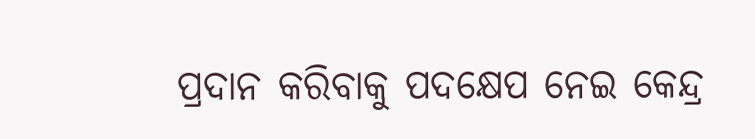ପ୍ରଦାନ କରିବାକୁ ପଦକ୍ଷେପ ନେଇ କେନ୍ଦ୍ର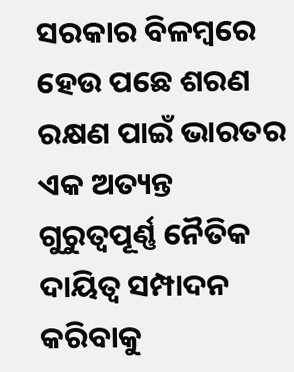ସରକାର ବିଳମ୍ବରେ ହେଉ ପଛେ ଶରଣ ରକ୍ଷଣ ପାଇଁ ଭାରତର ଏକ ଅତ୍ୟନ୍ତ ଗୁରୁତ୍ବପୂର୍ଣ୍ଣ ନୈତିକ ଦାୟିତ୍ବ ସମ୍ପାଦନ କରିବାକୁ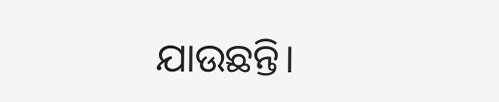ଯାଉଛନ୍ତି।